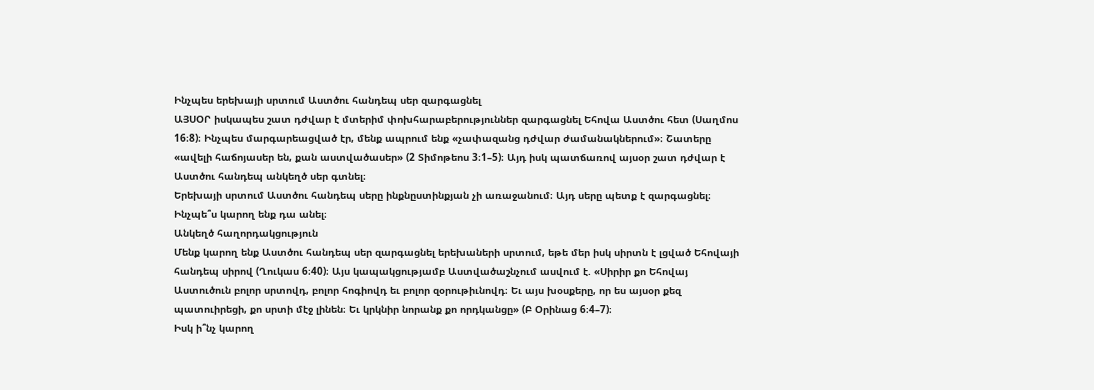Ինչպես երեխայի սրտում Աստծու հանդեպ սեր զարգացնել
ԱՅՍՕՐ իսկապես շատ դժվար է մտերիմ փոխհարաբերություններ զարգացնել Եհովա Աստծու հետ (Սաղմոս 16։8)։ Ինչպես մարգարեացված էր, մենք ապրում ենք «չափազանց դժվար ժամանակներում»։ Շատերը «ավելի հաճոյասեր են, քան աստվածասեր» (2 Տիմոթեոս 3։1–5)։ Այդ իսկ պատճառով այսօր շատ դժվար է Աստծու հանդեպ անկեղծ սեր գտնել։
Երեխայի սրտում Աստծու հանդեպ սերը ինքնըստինքյան չի առաջանում։ Այդ սերը պետք է զարգացնել։ Ինչպե՞ս կարող ենք դա անել։
Անկեղծ հաղորդակցություն
Մենք կարող ենք Աստծու հանդեպ սեր զարգացնել երեխաների սրտում, եթե մեր իսկ սիրտն է լցված Եհովայի հանդեպ սիրով (Ղուկաս 6։40)։ Այս կապակցությամբ Աստվածաշնչում ասվում է. «Սիրիր քո Եհովայ Աստուծուն բոլոր սրտովդ, բոլոր հոգիովդ եւ բոլոր զօրութիւնովդ։ Եւ այս խօսքերը, որ ես այսօր քեզ պատուիրեցի, քո սրտի մէջ լինեն։ Եւ կրկնիր նորանք քո որդկանցը» (Բ Օրինաց 6։4–7)։
Իսկ ի՞նչ կարող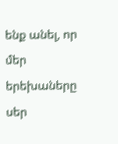ենք անել, որ մեր երեխաները սեր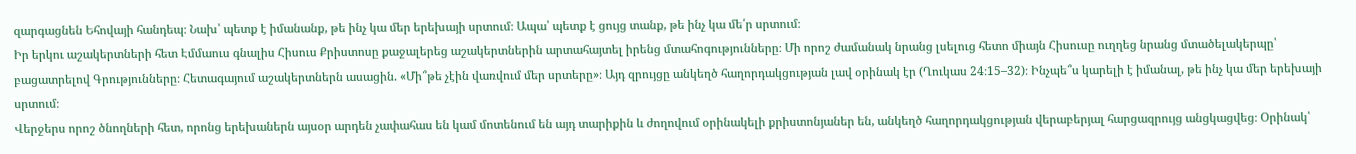զարգացնեն Եհովայի հանդեպ։ Նախ՝ պետք է իմանանք, թե ինչ կա մեր երեխայի սրտում։ Ապա՝ պետք է ցույց տանք, թե ինչ կա մե՛ր սրտում։
Իր երկու աշակերտների հետ Էմմաուս գնալիս Հիսուս Քրիստոսը քաջալերեց աշակերտներին արտահայտել իրենց մտահոգությունները։ Մի որոշ ժամանակ նրանց լսելուց հետո միայն Հիսուսը ուղղեց նրանց մտածելակերպը՝ բացատրելով Գրությունները։ Հետագայում աշակերտներն ասացին. «Մի՞թե չէին վառվում մեր սրտերը»։ Այդ զրույցը անկեղծ հաղորդակցության լավ օրինակ էր (Ղուկաս 24։15–32)։ Ինչպե՞ս կարելի է իմանալ, թե ինչ կա մեր երեխայի սրտում։
Վերջերս որոշ ծնողների հետ, որոնց երեխաներն այսօր արդեն չափահաս են կամ մոտենում են այդ տարիքին և ժողովում օրինակելի քրիստոնյաներ են, անկեղծ հաղորդակցության վերաբերյալ հարցազրույց անցկացվեց։ Օրինակ՝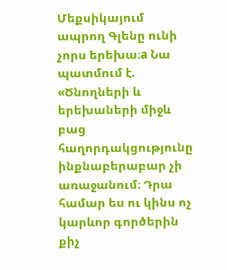Մեքսիկայում ապրող Գլենը ունի չորս երեխա։a Նա պատմում է. «Ծնողների և երեխաների միջև բաց հաղորդակցությունը ինքնաբերաբար չի առաջանում։ Դրա համար ես ու կինս ոչ կարևոր գործերին քիչ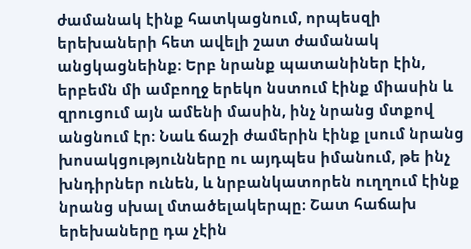ժամանակ էինք հատկացնում, որպեսզի երեխաների հետ ավելի շատ ժամանակ անցկացնեինք։ Երբ նրանք պատանիներ էին, երբեմն մի ամբողջ երեկո նստում էինք միասին և զրուցում այն ամենի մասին, ինչ նրանց մտքով անցնում էր։ Նաև ճաշի ժամերին էինք լսում նրանց խոսակցությունները ու այդպես իմանում, թե ինչ խնդիրներ ունեն, և նրբանկատորեն ուղղում էինք նրանց սխալ մտածելակերպը։ Շատ հաճախ երեխաները դա չէին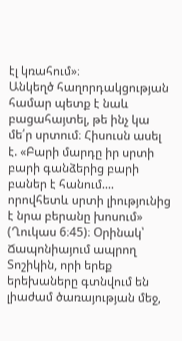էլ կռահում»։
Անկեղծ հաղորդակցության համար պետք է նաև բացահայտել, թե ինչ կա մե՛ր սրտում։ Հիսուսն ասել է. «Բարի մարդը իր սրտի բարի գանձերից բարի բաներ է հանում.... որովհետև սրտի լիությունից է նրա բերանը խոսում» (Ղուկաս 6։45)։ Օրինակ՝ Ճապոնիայում ապրող Տոշիկին, որի երեք երեխաները գտնվում են լիաժամ ծառայության մեջ,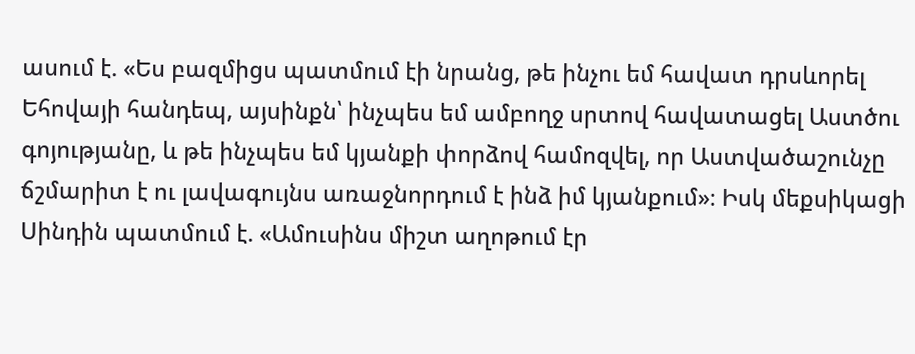ասում է. «Ես բազմիցս պատմում էի նրանց, թե ինչու եմ հավատ դրսևորել Եհովայի հանդեպ, այսինքն՝ ինչպես եմ ամբողջ սրտով հավատացել Աստծու գոյությանը, և թե ինչպես եմ կյանքի փորձով համոզվել, որ Աստվածաշունչը ճշմարիտ է ու լավագույնս առաջնորդում է ինձ իմ կյանքում»։ Իսկ մեքսիկացի Սինդին պատմում է. «Ամուսինս միշտ աղոթում էր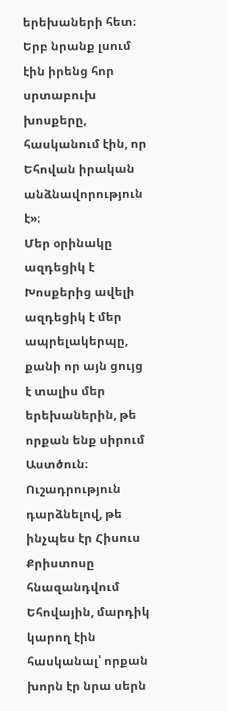երեխաների հետ։ Երբ նրանք լսում էին իրենց հոր սրտաբուխ խոսքերը, հասկանում էին, որ Եհովան իրական անձնավորություն է»։
Մեր օրինակը ազդեցիկ է
Խոսքերից ավելի ազդեցիկ է մեր ապրելակերպը, քանի որ այն ցույց է տալիս մեր երեխաներին, թե որքան ենք սիրում Աստծուն։ Ուշադրություն դարձնելով, թե ինչպես էր Հիսուս Քրիստոսը հնազանդվում Եհովային, մարդիկ կարող էին հասկանալ՝ որքան խորն էր նրա սերն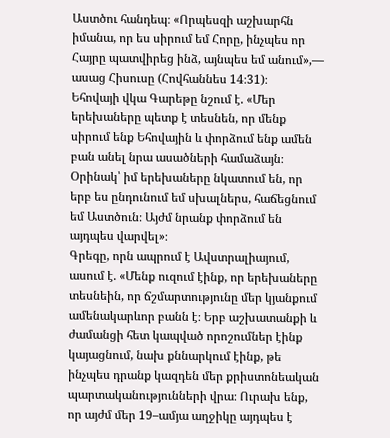Աստծու հանդեպ։ «Որպեսզի աշխարհն իմանա, որ ես սիրում եմ Հորը, ինչպես որ Հայրը պատվիրեց ինձ, այնպես եմ անում»,— ասաց Հիսուսը (Հովհաննես 14։31)։
Եհովայի վկա Գարեթը նշում է. «Մեր երեխաները պետք է տեսնեն, որ մենք սիրում ենք Եհովային և փորձում ենք ամեն բան անել նրա ասածների համաձայն։ Օրինակ՝ իմ երեխաները նկատում են, որ երբ ես ընդունում եմ սխալներս, հաճեցնում եմ Աստծուն։ Այժմ նրանք փորձում են այդպես վարվել»։
Գրեգը, որն ապրում է Ավստրալիայում, ասում է. «Մենք ուզում էինք, որ երեխաները տեսնեին, որ ճշմարտությունը մեր կյանքում ամենակարևոր բանն է։ Երբ աշխատանքի և ժամանցի հետ կապված որոշումներ էինք կայացնում, նախ քննարկում էինք, թե ինչպես դրանք կազդեն մեր քրիստոնեական պարտականությունների վրա։ Ուրախ ենք, որ այժմ մեր 19–ամյա աղջիկը այդպես է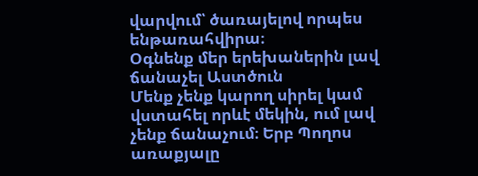վարվում՝ ծառայելով որպես ենթառահվիրա։
Օգնենք մեր երեխաներին լավ ճանաչել Աստծուն
Մենք չենք կարող սիրել կամ վստահել որևէ մեկին, ում լավ չենք ճանաչում։ Երբ Պողոս առաքյալը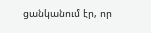ցանկանում էր, որ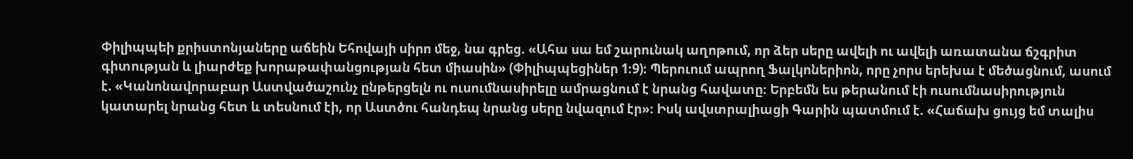Փիլիպպեի քրիստոնյաները աճեին Եհովայի սիրո մեջ, նա գրեց. «Ահա սա եմ շարունակ աղոթում, որ ձեր սերը ավելի ու ավելի առատանա ճշգրիտ գիտության և լիարժեք խորաթափանցության հետ միասին» (Փիլիպպեցիներ 1։9)։ Պերուում ապրող Ֆալկոներիոն, որը չորս երեխա է մեծացնում, ասում է. «Կանոնավորաբար Աստվածաշունչ ընթերցելն ու ուսումնասիրելը ամրացնում է նրանց հավատը։ Երբեմն ես թերանում էի ուսումնասիրություն կատարել նրանց հետ և տեսնում էի, որ Աստծու հանդեպ նրանց սերը նվազում էր»։ Իսկ ավստրալիացի Գարին պատմում է. «Հաճախ ցույց եմ տալիս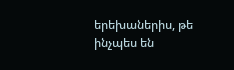երեխաներիս, թե ինչպես են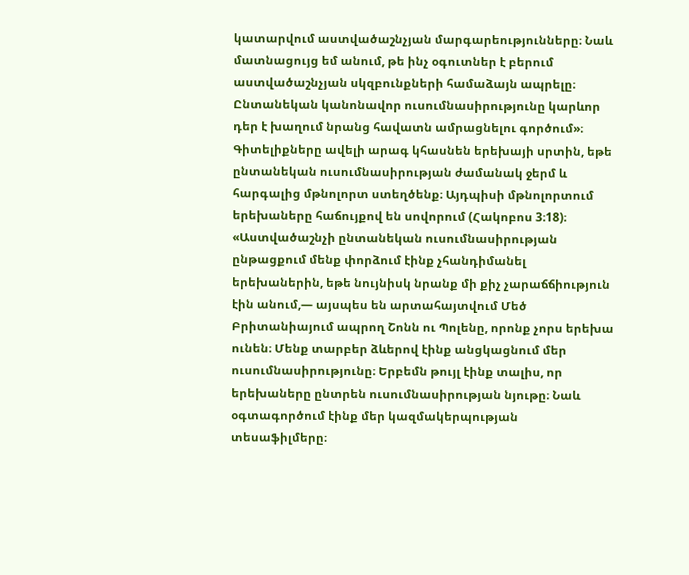կատարվում աստվածաշնչյան մարգարեությունները։ Նաև մատնացույց եմ անում, թե ինչ օգուտներ է բերում աստվածաշնչյան սկզբունքների համաձայն ապրելը։ Ընտանեկան կանոնավոր ուսումնասիրությունը կարևոր դեր է խաղում նրանց հավատն ամրացնելու գործում»։
Գիտելիքները ավելի արագ կհասնեն երեխայի սրտին, եթե ընտանեկան ուսումնասիրության ժամանակ ջերմ և հարգալից մթնոլորտ ստեղծենք։ Այդպիսի մթնոլորտում երեխաները հաճույքով են սովորում (Հակոբոս 3։18)։ «Աստվածաշնչի ընտանեկան ուսումնասիրության ընթացքում մենք փորձում էինք չհանդիմանել երեխաներին, եթե նույնիսկ նրանք մի քիչ չարաճճիություն էին անում,— այսպես են արտահայտվում Մեծ Բրիտանիայում ապրող Շոնն ու Պոլենը, որոնք չորս երեխա ունեն։ Մենք տարբեր ձևերով էինք անցկացնում մեր ուսումնասիրությունը։ Երբեմն թույլ էինք տալիս, որ երեխաները ընտրեն ուսումնասիրության նյութը։ Նաև օգտագործում էինք մեր կազմակերպության տեսաֆիլմերը։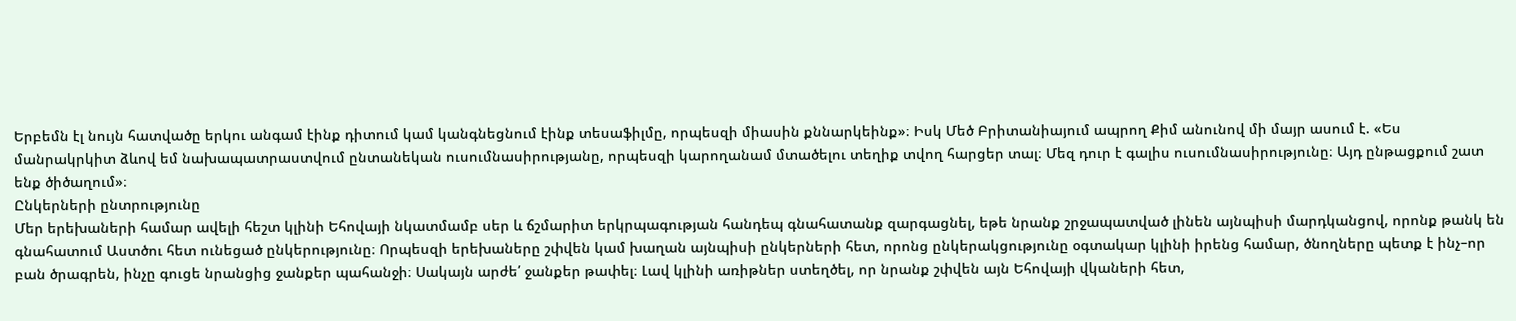Երբեմն էլ նույն հատվածը երկու անգամ էինք դիտում կամ կանգնեցնում էինք տեսաֆիլմը, որպեսզի միասին քննարկեինք»։ Իսկ Մեծ Բրիտանիայում ապրող Քիմ անունով մի մայր ասում է. «Ես մանրակրկիտ ձևով եմ նախապատրաստվում ընտանեկան ուսումնասիրությանը, որպեսզի կարողանամ մտածելու տեղիք տվող հարցեր տալ։ Մեզ դուր է գալիս ուսումնասիրությունը։ Այդ ընթացքում շատ ենք ծիծաղում»։
Ընկերների ընտրությունը
Մեր երեխաների համար ավելի հեշտ կլինի Եհովայի նկատմամբ սեր և ճշմարիտ երկրպագության հանդեպ գնահատանք զարգացնել, եթե նրանք շրջապատված լինեն այնպիսի մարդկանցով, որոնք թանկ են գնահատում Աստծու հետ ունեցած ընկերությունը։ Որպեսզի երեխաները շփվեն կամ խաղան այնպիսի ընկերների հետ, որոնց ընկերակցությունը օգտակար կլինի իրենց համար, ծնողները պետք է ինչ–որ բան ծրագրեն, ինչը գուցե նրանցից ջանքեր պահանջի։ Սակայն արժե՛ ջանքեր թափել։ Լավ կլինի առիթներ ստեղծել, որ նրանք շփվեն այն Եհովայի վկաների հետ,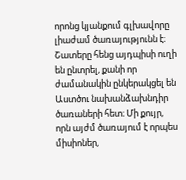որոնց կյանքում գլխավորը լիաժամ ծառայությունն է։ Շատերը հենց այդպիսի ուղի են ընտրել, քանի որ ժամանակին ընկերակցել են Աստծու նախանձախնդիր ծառաների հետ։ Մի քույր, որն այժմ ծառայում է որպես միսիոներ,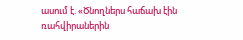ասում է. «Ծնողներս հաճախ էին ռահվիրաներին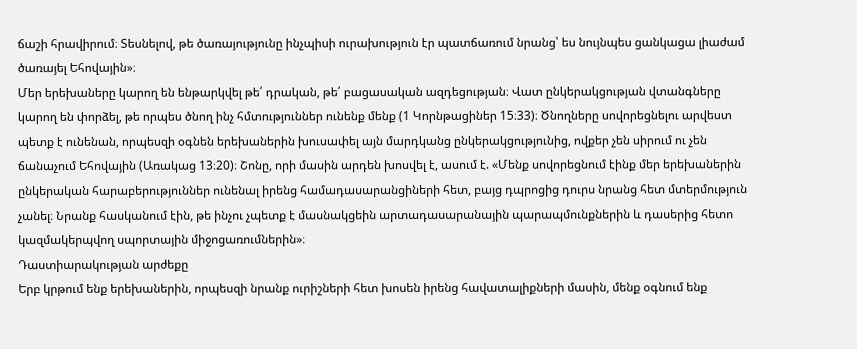ճաշի հրավիրում։ Տեսնելով, թե ծառայությունը ինչպիսի ուրախություն էր պատճառում նրանց՝ ես նույնպես ցանկացա լիաժամ ծառայել Եհովային»։
Մեր երեխաները կարող են ենթարկվել թե՛ դրական, թե՛ բացասական ազդեցության։ Վատ ընկերակցության վտանգները կարող են փորձել, թե որպես ծնող ինչ հմտություններ ունենք մենք (1 Կորնթացիներ 15։33)։ Ծնողները սովորեցնելու արվեստ պետք է ունենան, որպեսզի օգնեն երեխաներին խուսափել այն մարդկանց ընկերակցությունից, ովքեր չեն սիրում ու չեն ճանաչում Եհովային (Առակաց 13։20)։ Շոնը, որի մասին արդեն խոսվել է, ասում է. «Մենք սովորեցնում էինք մեր երեխաներին ընկերական հարաբերություններ ունենալ իրենց համադասարանցիների հետ, բայց դպրոցից դուրս նրանց հետ մտերմություն չանել։ Նրանք հասկանում էին, թե ինչու չպետք է մասնակցեին արտադասարանային պարապմունքներին և դասերից հետո կազմակերպվող սպորտային միջոցառումներին»։
Դաստիարակության արժեքը
Երբ կրթում ենք երեխաներին, որպեսզի նրանք ուրիշների հետ խոսեն իրենց հավատալիքների մասին, մենք օգնում ենք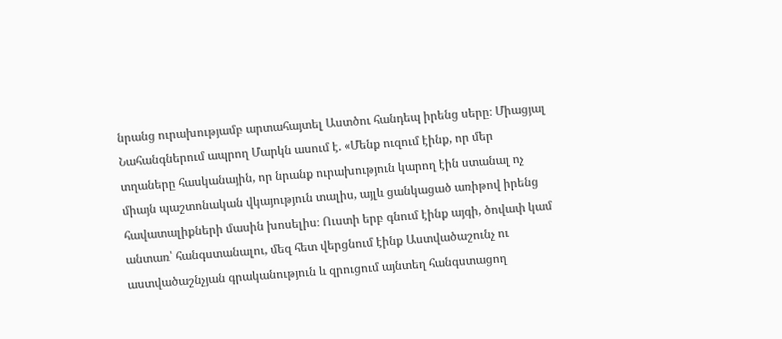նրանց ուրախությամբ արտահայտել Աստծու հանդեպ իրենց սերը։ Միացյալ Նահանգներում ապրող Մարկն ասում է. «Մենք ուզում էինք, որ մեր տղաները հասկանային, որ նրանք ուրախություն կարող էին ստանալ ոչ միայն պաշտոնական վկայություն տալիս, այլև ցանկացած առիթով իրենց հավատալիքների մասին խոսելիս։ Ուստի երբ գնում էինք այգի, ծովափ կամ անտառ՝ հանգստանալու, մեզ հետ վերցնում էինք Աստվածաշունչ ու աստվածաշնչյան գրականություն և զրուցում այնտեղ հանգստացող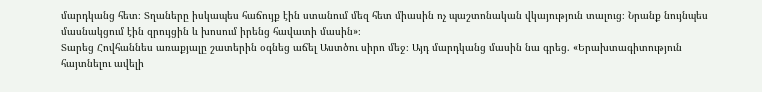մարդկանց հետ։ Տղաները իսկապես հաճույք էին ստանում մեզ հետ միասին ոչ պաշտոնական վկայություն տալուց։ Նրանք նույնպես մասնակցում էին զրույցին և խոսում իրենց հավատի մասին»։
Տարեց Հովհաննես առաքյալը շատերին օգնեց աճել Աստծու սիրո մեջ։ Այդ մարդկանց մասին նա գրեց. «Երախտագիտություն հայտնելու ավելի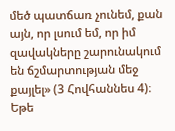մեծ պատճառ չունեմ, քան այն, որ լսում եմ, որ իմ զավակները շարունակում են ճշմարտության մեջ քայլել» (3 Հովհաննես 4)։ Եթե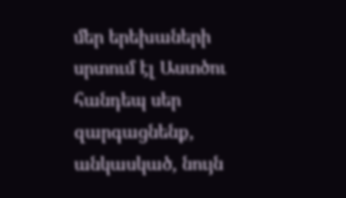մեր երեխաների սրտում էլ Աստծու հանդեպ սեր զարգացնենք, անկասկած, նույն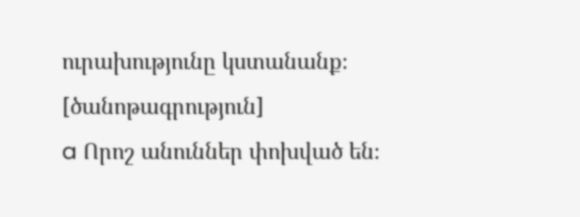ուրախությունը կստանանք։
[ծանոթագրություն]
a Որոշ անուններ փոխված են։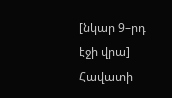[նկար 9–րդ էջի վրա]
Հավատի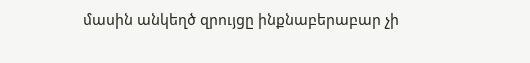մասին անկեղծ զրույցը ինքնաբերաբար չի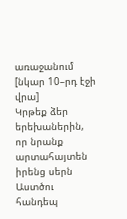առաջանում
[նկար 10–րդ էջի վրա]
Կրթեք ձեր երեխաներին, որ նրանք արտահայտեն իրենց սերն Աստծու հանդեպ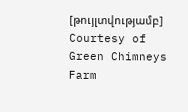[թույլտվությամբ]
Courtesy of Green Chimneys Farm